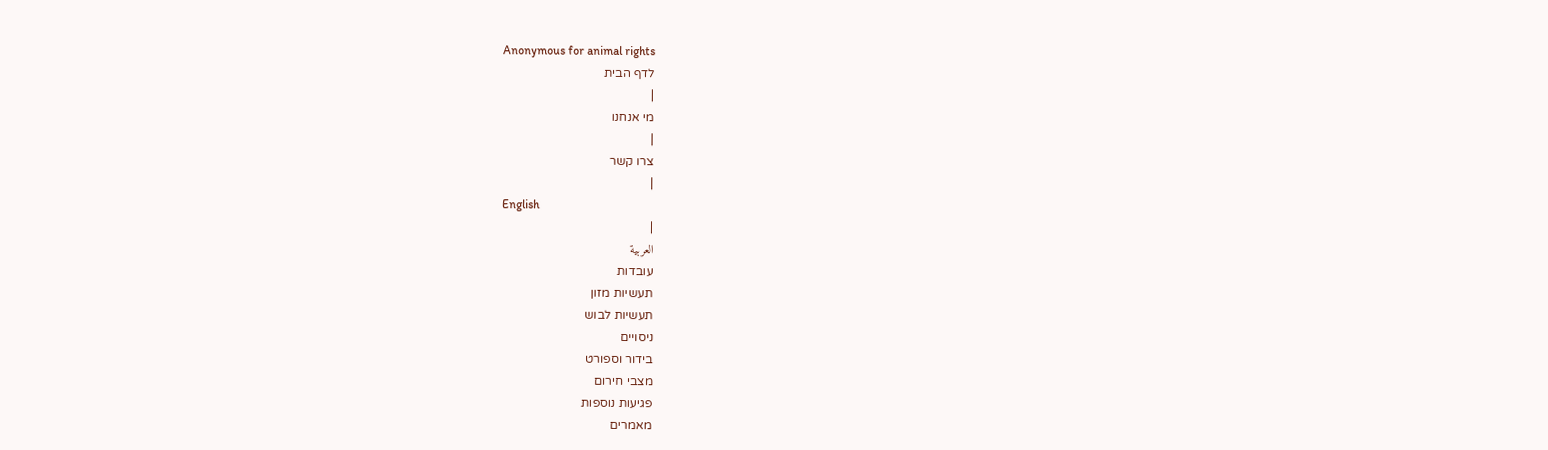Anonymous for animal rights
לדף הבית
|
מי אנחנו
|
צרו קשר
|
English
|
العربية
עובדות
תעשיות מזון
תעשיות לבוש
ניסויים
בידור וספורט
מצבי חירום
פגיעות נוספות
מאמרים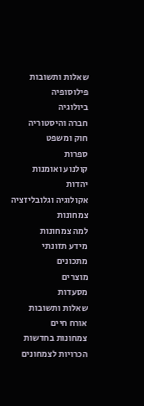שאלות ותשובות
פילוסופיה
ביולוגיה
חברה והיסטוריה
חוק ומשפט
ספרות
קולנוע ואומנות
יהדות
אקולוגיה וגלובליזציה
צמחונות
למה צמחונות
מידע תזונתי
מתכונים
מוצרים
מסעדות
שאלות ותשובות
אורח חיים
צמחונות בחדשות
הכרויות לצמחונים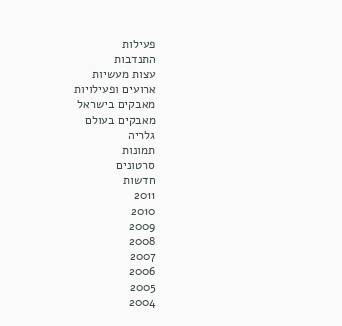פעילות
התנדבות
עצות מעשיות
ארועים ופעילויות
מאבקים בישראל
מאבקים בעולם
גלריה
תמונות
סרטונים
חדשות
2011
2010
2009
2008
2007
2006
2005
2004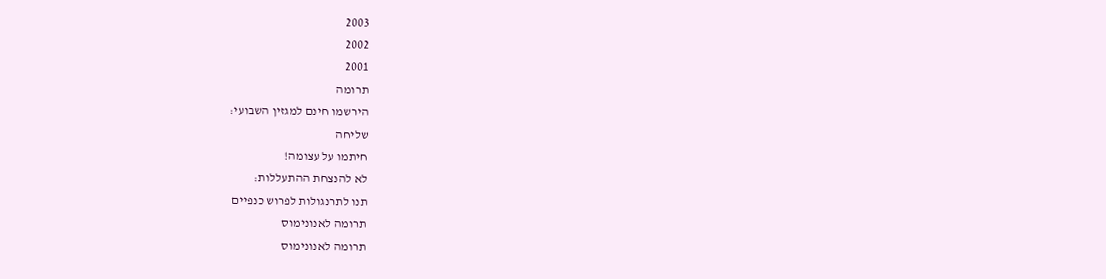2003
2002
2001
תרומה
הירשמו חינם למגזין השבועי:
שליחה
חיתמו על עצומה!
לא להנצחת ההתעללות:
תנו לתרנגולות לפרוש כנפיים
תרומה לאנונימוס
תרומה לאנונימוס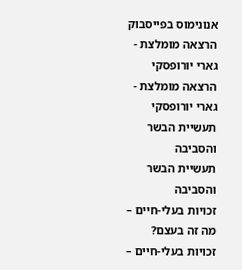אנונימוס בפייסבוק
הרצאה מומלצת - גארי יורופסקי
הרצאה מומלצת - גארי יורופסקי
תעשיית הבשר והסביבה
תעשיית הבשר והסביבה
זכויות בעלי-חיים – מה זה בעצם?
זכויות בעלי-חיים –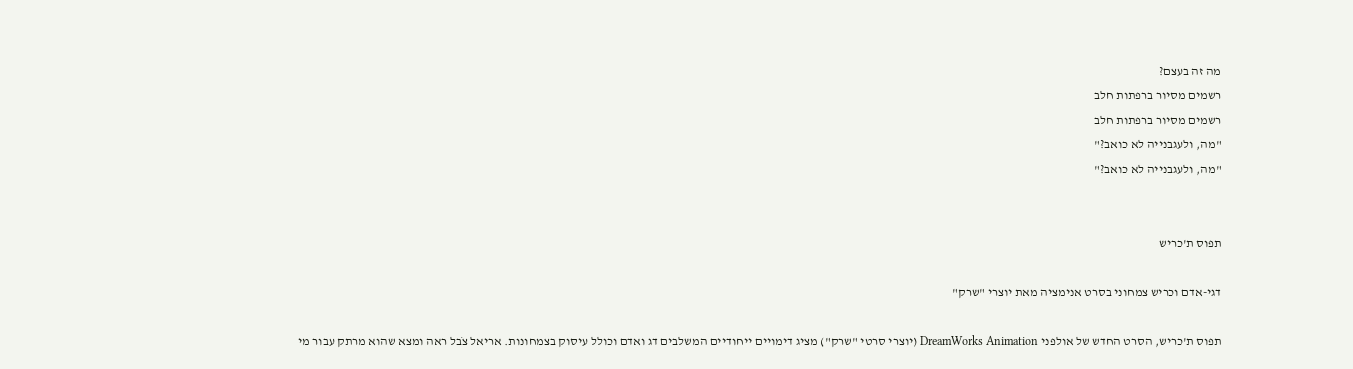מה זה בעצם?
רשמים מסיור ברפתות חלב
רשמים מסיור ברפתות חלב
"מה, ולעגבנייה לא כואב?"
"מה, ולעגבנייה לא כואב?"


תפוס ת'כריש

דגי-אדם וכריש צמחוני בסרט אנימציה מאת יוצרי "שרק"

תפוס ת'כריש, הסרט החדש של אולפני DreamWorks Animation (יוצרי סרטי "שרק") מציג דימויים ייחודיים המשלבים דג ואדם וכולל עיסוק בצמחונות. אריאל צֹבל ראה ומצא שהוא מרתק עבור מי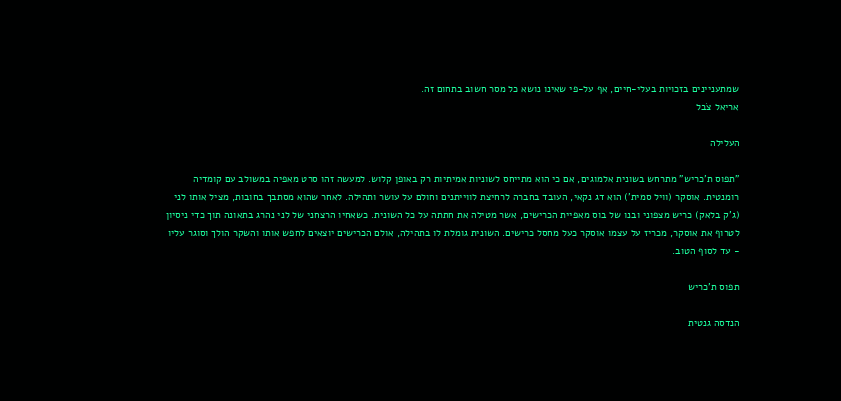שמתעניינים בזכויות בעלי-חיים, אף על-פי שאינו נושא כל מסר חשוב בתחום זה.
אריאל צֹבל

העלילה

"תפוס ת'כריש" מתרחש בשונית אלמוגים, אם כי הוא מתייחס לשוניות אמיתיות רק באופן קלוש. למעשה זהו סרט מאפיה במשולב עם קומדיה רומנטית. אוסקר (וויל סמית') הוא דג נקאי, העובד בחברה לרחיצת לווייתנים וחולם על עושר ותהילה. לאחר שהוא מסתבך בחובות, מציל אותו לני (ג'ק בלאק) כריש מצפוני ובנו של בוס מאפיית הכרישים, אשר מטילה את חתתה על כל השונית. כשאחיו הרצחני של לני נהרג בתאונה תוך כדי ניסיון לטרוף את אוסקר, מכריז על עצמו אוסקר כעל מחסל כרישים. השונית גומלת לו בתהילה, אולם הכרישים יוצאים לחפש אותו והשקר הולך וסוגר עליו - עד לסוף הטוב.

תפוס ת'כריש

הנדסה גנטית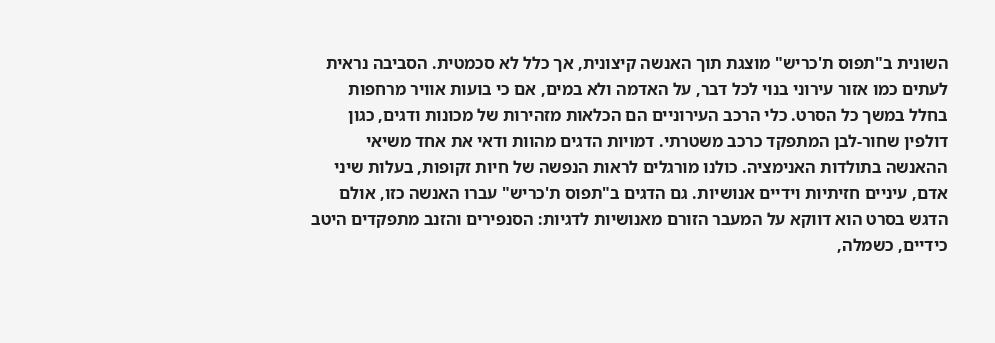השונית ב"תפוס ת'כריש" מוצגת תוך האנשה קיצונית, אך כלל לא סכמטית. הסביבה נראית לעתים כמו אזור עירוני בנוי לכל דבר, על האדמה ולא במים, אם כי בועות אוויר מרחפות בחלל במשך כל הסרט. כלי הרכב העירוניים הם הכלאות מזהירות של מכונות ודגים, כגון דולפין שחור-לבן המתפקד כרכב משטרתי. דמויות הדגים מהוות ודאי את אחד משיאי ההאנשה בתולדות האנימציה. כולנו מורגלים לראות הנפשה של חיות זקופות, בעלות שיני אדם, עיניים חזיתיות וידיים אנושיות. גם הדגים ב"תפוס ת'כריש" עברו האנשה כזו, אולם הדגש בסרט הוא דווקא על המעבר הזורם מאנושיות לדגיות: הסנפירים והזנב מתפקדים היטב כידיים, כשמלה,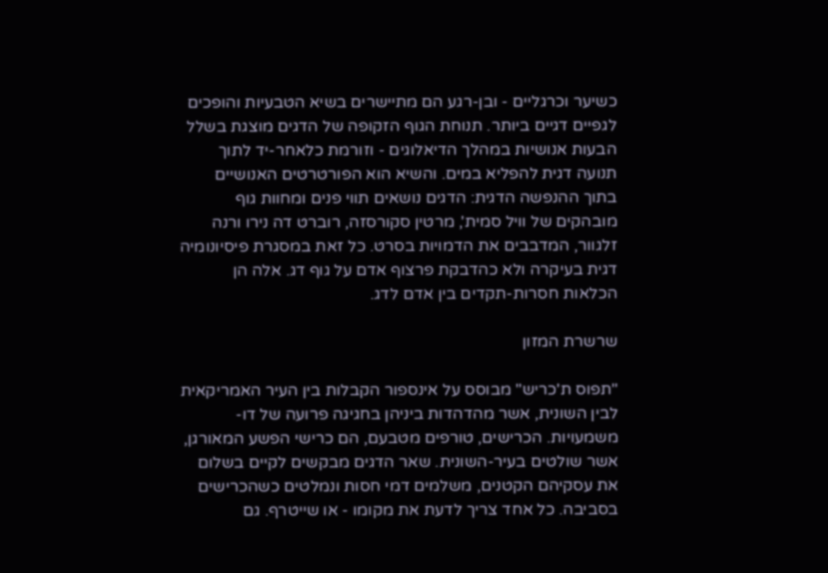כשיער וכרגליים - ובן-רגע הם מתיישרים בשיא הטבעיות והופכים לגפיים דגיים ביותר. תנוחת הגוף הזקופה של הדגים מוצגת בשלל הבעות אנושיות במהלך הדיאלוגים - וזורמת כלאחר-יד לתוך תנועה דגית להפליא במים. והשיא הוא הפורטרטים האנושיים בתוך ההנפשה הדגית: הדגים נושאים תווי פנים ומחוות גוף מובהקים של וויל סמית', מרטין סקורסזה, רוברט דה נירו ורנה זלגוור, המדבבים את הדמויות בסרט. כל זאת במסגרת פיסיונומיה דגית בעיקרה ולא כהדבקת פרצוף אדם על גוף דג. אלה הן הכלאות חסרות-תקדים בין אדם לדג.

שרשרת המזון

"תפוס ת'כריש" מבוסס על אינספור הקבלות בין העיר האמריקאית לבין השונית, אשר מהדהדות ביניהן בחגיגה פרועה של דו-משמעויות. הכרישים, טורפים מטבעם, הם כרישי הפשע המאורגן, אשר שולטים בעיר-השונית. שאר הדגים מבקשים לקיים בשלום את עסקיהם הקטנים, משלמים דמי חסות ונמלטים כשהכרישים בסביבה. כל אחד צריך לדעת את מקומו - או שייטרף. גם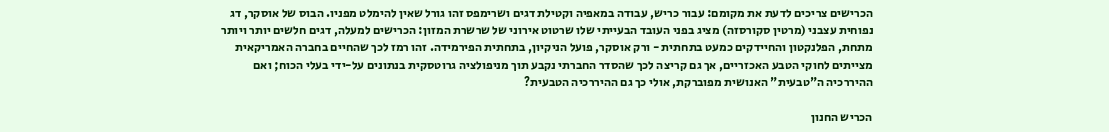הכרישים צריכים לדעת את מקומם: עבור כריש, עבודה במאפיה וקטילת דגים ושרימפס זהו גורל שאין להימלט מפניו. הבוס של אוסקר, דג נפוחית עצבני (מרטין סקורסזה) מציג בפני העובד הבעייתי שלו שרטוט אירוני של שרשרת המזון: הכרישים למעלה, דגים חלשים יותר ויותר מתחת, הפלנקטון והחיידקים כמעט בתחתית - ורק אוסקר, פועל הניקיון, בתחתית הפירמידה. זהו רמז לכך שהחיים בחברה האמריקאית מצייתים לחוקי הטבע האכזריים, אך גם קריצה לכך שהסדר החברתי נקבע תוך מניפולציה גרוטסקית בנתונים על-ידי בעלי הכוח; ואם ההיררכיה ה"טבעית" האנושית מפוברקת, אולי כך גם ההיררכיה הטבעית?

הכריש החנון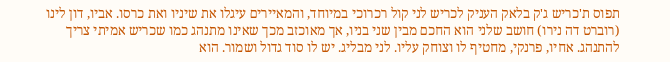תפוס ת'כריש ג'ק בלאק העניק לכריש לני קול רכרוכי במיוחד, והמאיירים עיגלו את שיניו ואת כרסו. אביו, דון לינו (רוברט דה נירו) חושב שלני הוא החכם מבין שני בניו, אך מאוכזב מכך שאינו מתנהג כמו שכריש אמיתי צריך להתנהג. אחיו, פרנקי, מחטיף לו וצוחק עליו. לני מבליג. יש לו סוד גדול ושמור. הוא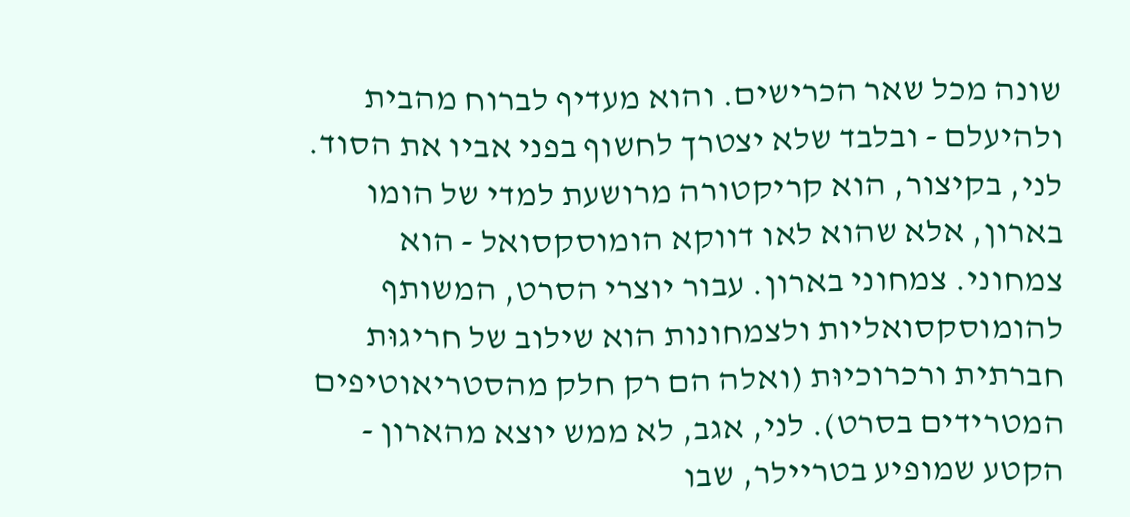שונה מכל שאר הכרישים. והוא מעדיף לברוח מהבית ולהיעלם - ובלבד שלא יצטרך לחשוף בפני אביו את הסוד. לני, בקיצור, הוא קריקטורה מרושעת למדי של הומו בארון, אלא שהוא לאו דווקא הומוסקסואל - הוא צמחוני. צמחוני בארון. עבור יוצרי הסרט, המשותף להומוסקסואליות ולצמחונות הוא שילוב של חריגוּת חברתית ורכרוכיוּת (ואלה הם רק חלק מהסטריאוטיפים המטרידים בסרט). לני, אגב, לא ממש יוצא מהארון - הקטע שמופיע בטריילר, שבו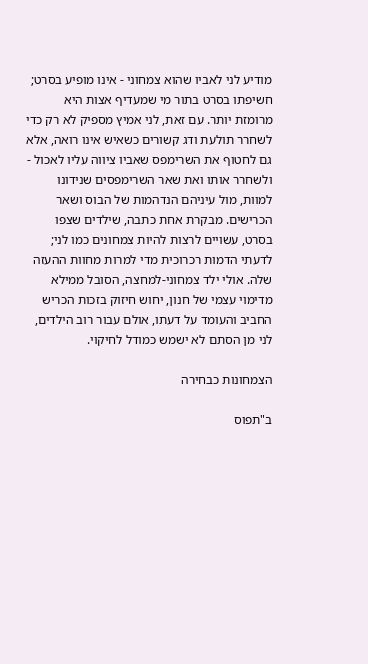מודיע לני לאביו שהוא צמחוני - אינו מופיע בסרט; חשיפתו בסרט בתור מי שמעדיף אצות היא מרומזת יותר. עם זאת, לני אמיץ מספיק לא רק כדי לשחרר תולעת ודג קשורים כשאיש אינו רואה, אלא גם לחטוף את השרימפס שאביו ציווה עליו לאכול - ולשחרר אותו ואת שאר השרימפסים שנידונו למוות, מול עיניהם הנדהמות של הבוס ושאר הכרישים. מבקרת אחת כתבה, שילדים שצפו בסרט, עשויים לרצות להיות צמחונים כמו לני; לדעתי הדמות רכרוכית מדי למרות מחוות ההעזה שלה. אולי ילד צמחוני-למחצה, הסובל ממילא מדימוי עצמי של חנון, יחוש חיזוק בזכות הכריש החביב והעומד על דעתו, אולם עבור רוב הילדים, לני מן הסתם לא ישמש כמודל לחיקוי.

הצמחונות כבחירה

ב"תפוס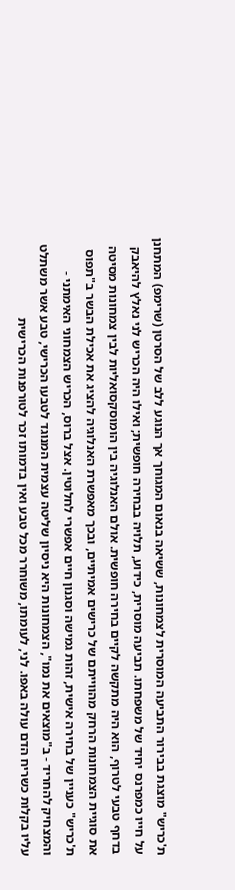ת'כריש" מוצגת בבירור התביעה המוסרית לצמחונות, ששיאה בנאום המגוחך אך הנוגע ללב של הסרטן (שרימפ) המתחנן על חייו כמפרנס יחיד של משפחתו. תביעה מוסרית, כידוע, תלויה בבחירה חופשית; ואילו היה הכריש לני נאלץ להיאבק בדחף טבעי לטרוף, הוא היה מתקשה לקיים בחירה חופשית. אולם האנלוגיה בין הומוסקסואליות לבין צמחונות מסיטה את סוגיית הצמחונות הרחק מהווייתם של כרישים אמיתיים, ובכך מאפשרת האנלוגיה להציג את אכילת הבשר ב"תפוס ת'כריש" כעניין של בחירה אישית, זהות גמישה וסגנון חיים אפשרי לחלוטין. אצל ברוס, הכריש הצמחוני האימתני - והמצחיק להחריד - ב"מוצאים את נמו", הצמחונות היא ניסיון שליטה עצמית המנוגד לטבעו הכרישי, טבע אשר משתלט עליו בקלות כשריח הדם עולה באפו. לני, לעומתו, משוחרר מכל טבע ואין בדמותו זכר לטורפנות הכרישית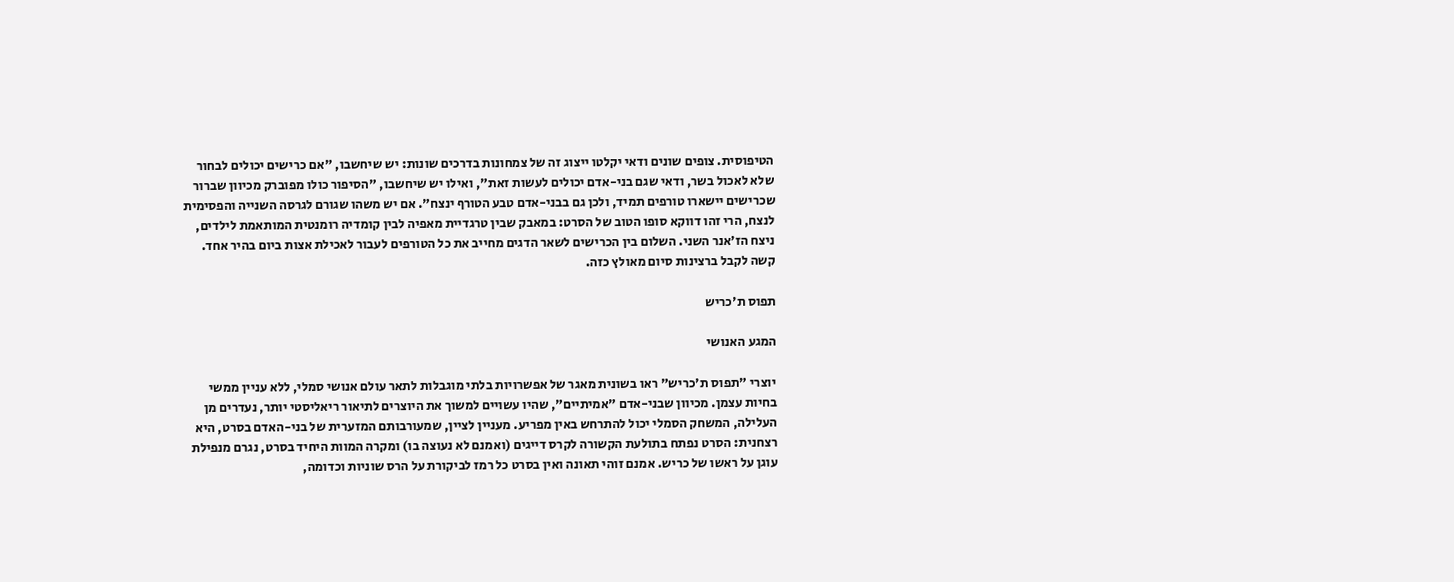הטיפוסית. צופים שונים ודאי יקלטו ייצוג זה של צמחונות בדרכים שונות: יש שיחשבו, "אם כרישים יכולים לבחור שלא לאכול בשר, ודאי שגם בני-אדם יכולים לעשות זאת", ואילו יש שיחשבו, "הסיפור כולו מפוברק מכיוון שברור שכרישים יישארו טורפים תמיד, ולכן גם בבני-אדם טבע הטורף ינצח". אם יש משהו שגורם לגרסה השנייה והפסימית לנצח, הרי זהו דווקא סופו הטוב של הסרט: במאבק שבין טרגדיית מאפיה לבין קומדיה רומנטית המותאמת לילדים, ניצח הז'אנר השני. השלום בין הכרישים לשאר הדגים מחייב את כל הטורפים לעבור לאכילת אצות ביום בהיר אחד. קשה לקבל ברצינות סיום מאולץ כזה.

תפוס ת'כריש

המגע האנושי

יוצרי "תפוס ת'כריש" ראו בשונית מאגר של אפשרויות בלתי מוגבלות לתאר עולם אנושי סמלי, ללא עניין ממשי בחיות עצמן. מכיוון שבני-אדם "אמיתיים", שהיו עשויים למשוך את היוצרים לתיאור ריאליסטי יותר, נעדרים מן העלילה, המשחק הסמלי יכול להתרחש באין מפריע. מעניין לציין, שמעורבותם המזערית של בני-האדם בסרט, היא רצחנית: הסרט נפתח בתולעת הקשורה לקרס דייגים (ואמנם לא נעוצה בו) ומקרה המוות היחיד בסרט, נגרם מנפילת עוגן על ראשו של כריש. אמנם זוהי תאונה ואין בסרט כל רמז לביקורת על הרס שוניות וכדומה,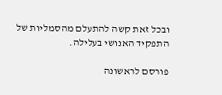ובכל זאת קשה להתעלם מהסמליות של התפקיד האנושי בעלילה.

פורסם לראשונה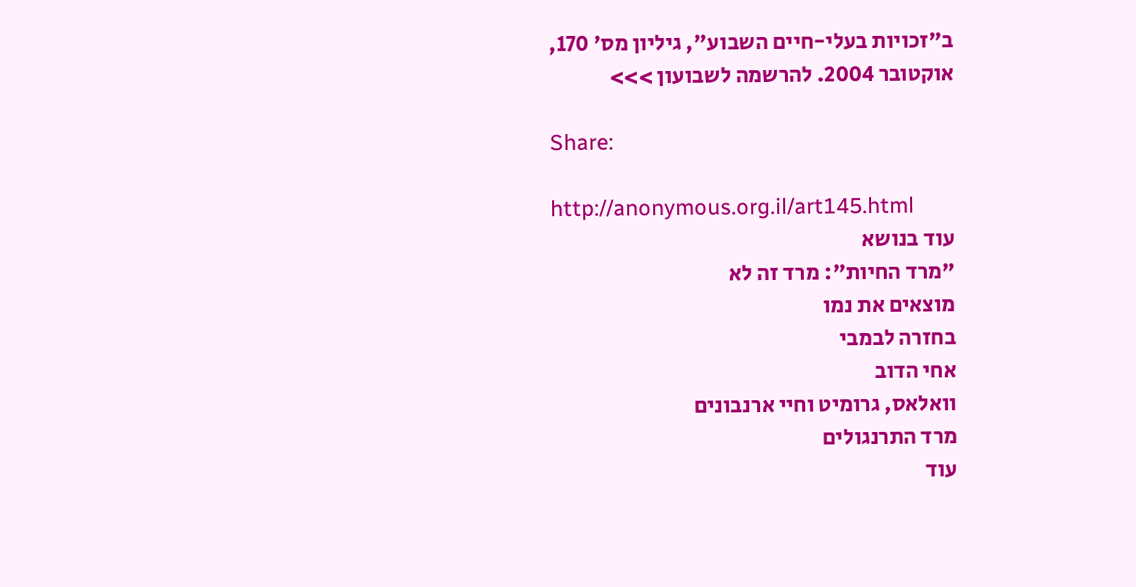ב"זכויות בעלי-חיים השבוע", גיליון מס' 170, אוקטובר 2004. להרשמה לשבועון >>>

Share:

http://anonymous.org.il/art145.html
עוד בנושא
"מרד החיות": מרד זה לא
מוצאים את נמו
בחזרה לבמבי
אחי הדוב
וואלאס, גרומיט וחיי ארנבונים
מרד התרנגולים
עוד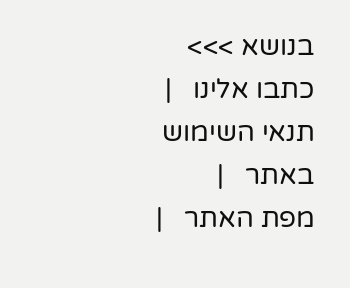בנושא >>>
כתבו אלינו   |   תנאי השימוש באתר   |   מפת האתר   |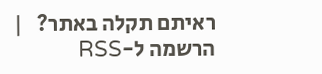ראיתם תקלה באתר?   |   הרשמה ל-RSS